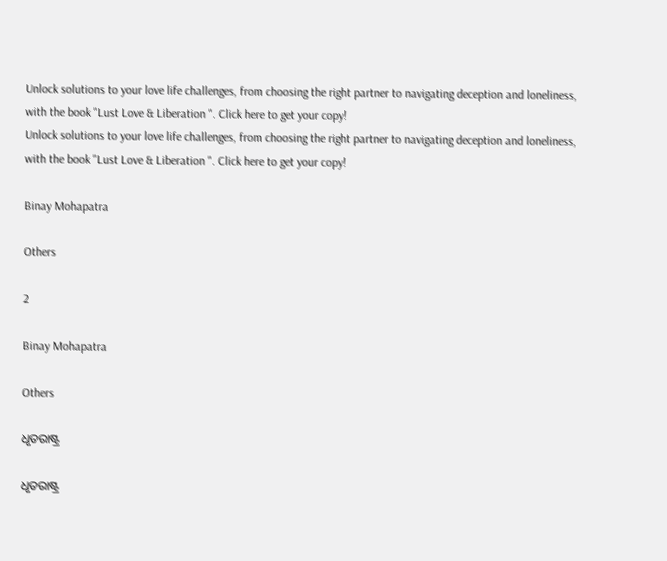Unlock solutions to your love life challenges, from choosing the right partner to navigating deception and loneliness, with the book "Lust Love & Liberation ". Click here to get your copy!
Unlock solutions to your love life challenges, from choosing the right partner to navigating deception and loneliness, with the book "Lust Love & Liberation ". Click here to get your copy!

Binay Mohapatra

Others

2

Binay Mohapatra

Others

ଧୃତରାଷ୍ଟ୍ର

ଧୃତରାଷ୍ଟ୍ର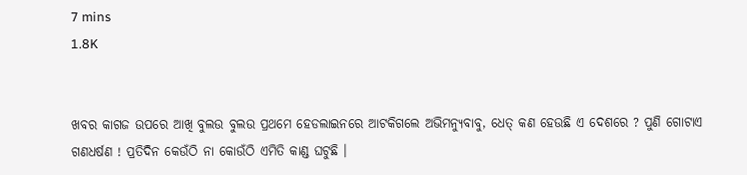7 mins
1.8K


ଖବର କାଗଜ ଉପରେ ଆଖି ବୁଲଉ ବୁଲଉ ପ୍ରଥମେ ହେଡଲାଇନରେ ଆଟକିଗଲେ ଅଭିମନ୍ୟୁବାବୁ, ଧେତ୍ କଣ ହେଉଛି ଏ ଦେଶରେ ? ପୁଣି ଗୋଟାଏ ଗଣଧର୍ଷଣ ! ପ୍ରତିଦିନ କେଉଁଠି ନା କୋଉଁଠି ଏମିତି କାଣ୍ଡ ଘଟୁଛି ।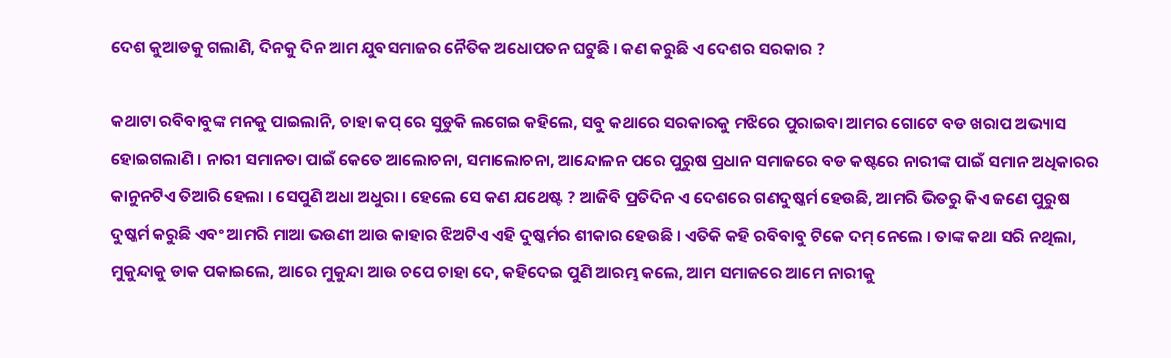ଦେଶ କୁଆଡକୁ ଗଲାଣି, ଦିନକୁ ଦିନ ଆମ ଯୁବସମାଜର ନୈତିକ ଅଧୋପତନ ଘଟୁଛି । କଣ କରୁଛି ଏ ଦେଶର ସରକାର ?

କଥାଟା ରବିବାବୁଙ୍କ ମନକୁ ପାଇଲାନି, ଚାହା କପ୍ ରେ ସୁଡୁକି ଲଗେଇ କହିଲେ, ସବୁ କଥାରେ ସରକାରକୁ ମଝିରେ ପୁରାଇବା ଆମର ଗୋଟେ ବଡ ଖରାପ ଅଭ୍ୟାସ ହୋଇଗଲାଣି । ନାରୀ ସମାନତା ପାଇଁ କେତେ ଆଲୋଚନା, ସମାଲୋଚନା, ଆନ୍ଦୋଳନ ପରେ ପୁରୁଷ ପ୍ରଧାନ ସମାଜରେ ବଡ କଷ୍ଟରେ ନାରୀଙ୍କ ପାଇଁ ସମାନ ଅଧିକାରର କାନୁନଟିଏ ତିଆରି ହେଲା । ସେପୁଣି ଅଧା ଅଧୁରା । ହେଲେ ସେ କଣ ଯଥେଷ୍ଟ ? ଆଜିବି ପ୍ରତିଦିନ ଏ ଦେଶରେ ଗଣଦୁଷ୍କର୍ମ ହେଉଛି, ଆମରି ଭିତରୁ କିଏ ଜଣେ ପୁରୁଷ ଦୁଷ୍କର୍ମ କରୁଛି ଏବଂ ଆମରି ମାଆ ଭଉଣୀ ଆଉ କାହାର ଝିଅଟିଏ ଏହି ଦୁଷ୍କର୍ମର ଶୀକାର ହେଉଛି । ଏତିକି କହି ରବିବାବୁ ଟିକେ ଦମ୍ ନେଲେ । ତାଙ୍କ କଥା ସରି ନଥିଲା, ମୁକୁନ୍ଦାକୁ ଡାକ ପକାଇଲେ, ଆରେ ମୁକୁନ୍ଦା ଆଉ ଚପେ ଚାହା ଦେ, କହିଦେଇ ପୁଣି ଆରମ୍ଭ କଲେ, ଆମ ସମାଜରେ ଆମେ ନାରୀକୁ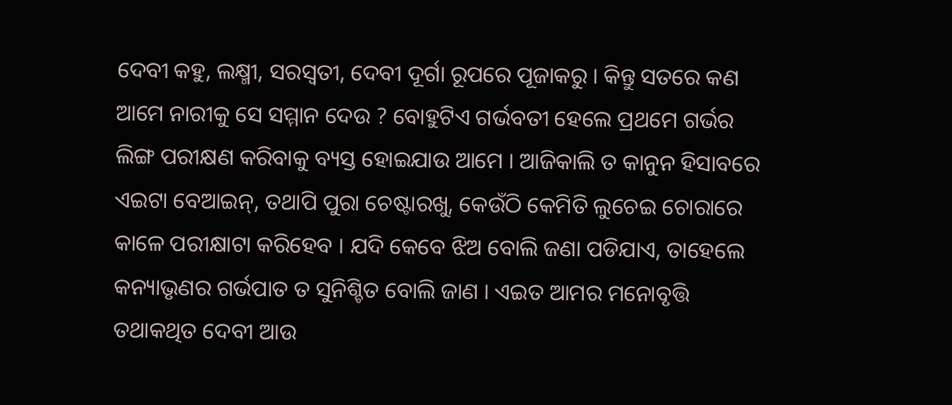ଦେବୀ କହୁ, ଲକ୍ଷ୍ମୀ, ସରସ୍ୱତୀ, ଦେବୀ ଦୂର୍ଗା ରୂପରେ ପୂଜାକରୁ । କିନ୍ତୁ ସତରେ କଣ ଆମେ ନାରୀକୁ ସେ ସମ୍ମାନ ଦେଉ ? ବୋହୁଟିଏ ଗର୍ଭବତୀ ହେଲେ ପ୍ରଥମେ ଗର୍ଭର ଲିଙ୍ଗ ପରୀକ୍ଷଣ କରିବାକୁ ବ୍ୟସ୍ତ ହୋଇଯାଉ ଆମେ । ଆଜିକାଲି ତ କାନୁନ ହିସାବରେ ଏଇଟା ବେଆଇନ୍, ତଥାପି ପୁରା ଚେଷ୍ଟାରଖୁ, କେଉଁଠି କେମିତି ଲୁଚେଇ ଚୋରାରେ କାଳେ ପରୀକ୍ଷାଟା କରିହେବ । ଯଦି କେବେ ଝିଅ ବୋଲି ଜଣା ପଡିଯାଏ, ତାହେଲେ କନ୍ୟାଭୃଣର ଗର୍ଭପାତ ତ ସୁନିଶ୍ଚିତ ବୋଲି ଜାଣ । ଏଇତ ଆମର ମନୋବୃତ୍ତି ତଥାକଥିତ ଦେବୀ ଆଉ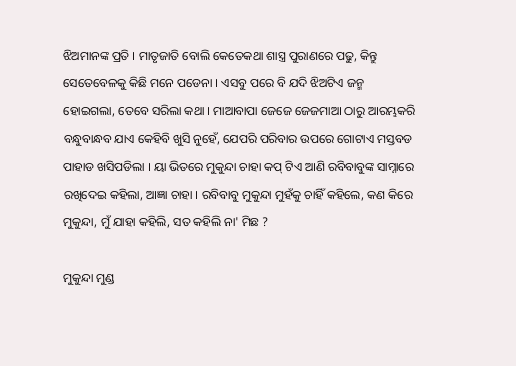ଝିଅମାନଙ୍କ ପ୍ରତି । ମାତୃଜାତି ବୋଲି କେତେକଥା ଶାସ୍ତ୍ର ପୁରାଣରେ ପଢୁ, କିନ୍ତୁ ସେତେବେଳକୁ କିଛି ମନେ ପଡେନା । ଏସବୁ ପରେ ବି ଯଦି ଝିଅଟିଏ ଜନ୍ମ ହୋଇଗଲା, ତେବେ ସରିଲା କଥା । ମାଆବାପା ଜେଜେ ଜେଜମାଆ ଠାରୁ ଆରମ୍ଭକରି ବନ୍ଧୁବାନ୍ଧବ ଯାଏ କେହିବି ଖୁସି ନୁହେଁ, ଯେପରି ପରିବାର ଉପରେ ଗୋଟାଏ ମସ୍ତବଡ ପାହାଡ ଖସିପଡିଲା । ୟା ଭିତରେ ମୁକୁନ୍ଦା ଚାହା କପ୍ ଟିଏ ଆଣି ରବିବାବୁଙ୍କ ସାମ୍ନାରେ ରଖିଦେଇ କହିଲା, ଆଜ୍ଞା ଚାହା । ରବିବାବୁ ମୁକୁନ୍ଦା ମୁହଁକୁ ଚାହିଁ କହିଲେ, କଣ କିରେ ମୁକୁନ୍ଦା, ମୁଁ ଯାହା କହିଲି, ସତ କହିଲି ନା' ମିଛ ?

ମୁକୁନ୍ଦା ମୁଣ୍ଡ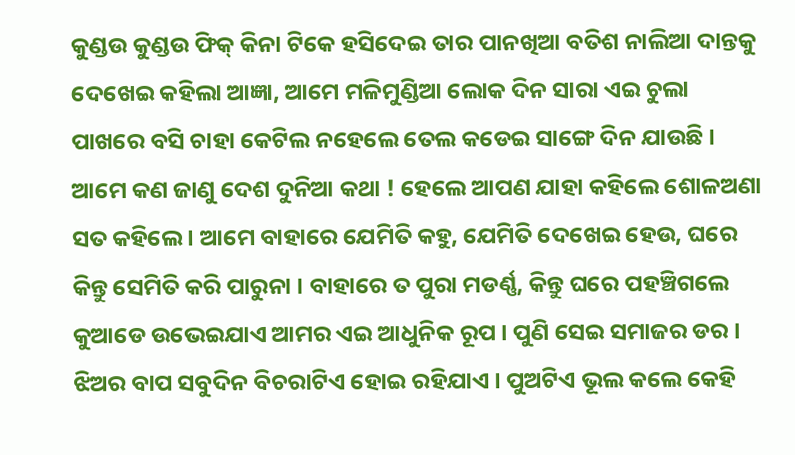କୁଣ୍ଡଉ କୁଣ୍ଡଉ ଫିକ୍ କିନା ଟିକେ ହସିଦେଇ ତାର ପାନଖିଆ ବତିଶ ନାଲିଆ ଦାନ୍ତକୁ ଦେଖେଇ କହିଲା ଆଜ୍ଞା, ଆମେ ମଳିମୁଣ୍ଡିଆ ଲୋକ ଦିନ ସାରା ଏଇ ଚୁଲା ପାଖରେ ବସି ଚାହା କେଟିଲ ନହେଲେ ତେଲ କଡେଇ ସାଙ୍ଗେ ଦିନ ଯାଉଛି । ଆମେ କଣ ଜାଣୁ ଦେଶ ଦୁନିଆ କଥା ! ହେଲେ ଆପଣ ଯାହା କହିଲେ ଶୋଳଅଣା ସତ କହିଲେ । ଆମେ ବାହାରେ ଯେମିତି କହୁ, ଯେମିତି ଦେଖେଇ ହେଉ, ଘରେ କିନ୍ତୁ ସେମିତି କରି ପାରୁନା । ବାହାରେ ତ ପୁରା ମଡର୍ଣ୍ଣ, କିନ୍ତୁ ଘରେ ପହଞ୍ଚିଗଲେ କୁଆଡେ ଉଭେଇଯାଏ ଆମର ଏଇ ଆଧୁନିକ ରୂପ । ପୁଣି ସେଇ ସମାଜର ଡର । ଝିଅର ବାପ ସବୁଦିନ ବିଚରାଟିଏ ହୋଇ ରହିଯାଏ । ପୁଅଟିଏ ଭୂଲ କଲେ କେହି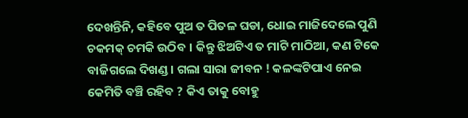ଦେଖନ୍ତିନି, କହିବେ ପୁଅ ତ ପିତଳ ଘଡା, ଧୋଇ ମାଜିଦେଲେ ପୁଣି ଚକମକ୍ ଚମକି ଉଠିବ । କିନ୍ତୁ ଝିଅଟିଏ ତ ମାଟି ମାଠିଆ, କଣ ଟିକେ ବାଜିଗଲେ ଦିଖଣ୍ଡ । ଗଲା ସାରା ଜୀବନ ! କଳଙ୍କଟିପାଏ ନେଇ କେମିତି ବଞ୍ଚି ରହିବ ? କିଏ ତାକୁ ବୋହୁ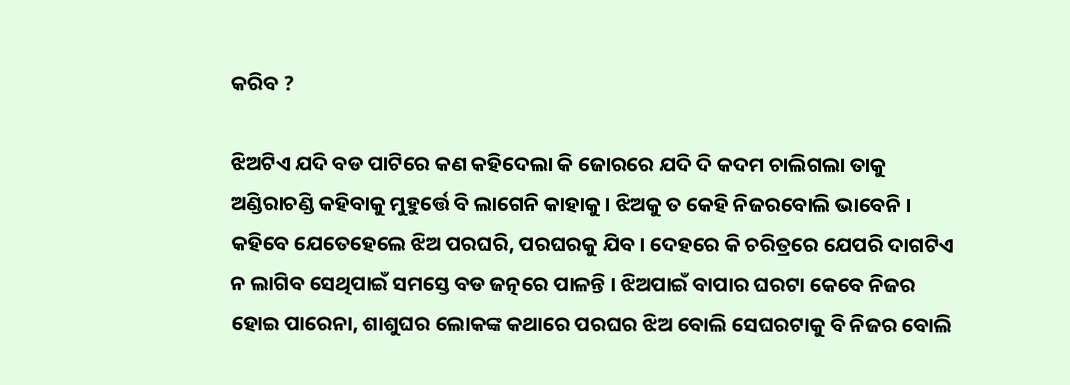କରିବ ?

ଝିଅଟିଏ ଯଦି ବଡ ପାଟିରେ କଣ କହିଦେଲା କି ଜୋରରେ ଯଦି ଦି କଦମ ଚାଲିଗଲା ତାକୁ ଅଣ୍ଡିରାଚଣ୍ଡି କହିବାକୁ ମୁହୁର୍ତ୍ତେ ବି ଲାଗେନି କାହାକୁ । ଝିଅକୁ ତ କେହି ନିଜରବୋଲି ଭାବେନି । କହିବେ ଯେତେହେଲେ ଝିଅ ପରଘରି, ପରଘରକୁ ଯିବ । ଦେହରେ କି ଚରିତ୍ରରେ ଯେପରି ଦାଗଟିଏ ନ ଲାଗିବ ସେଥିପାଇଁ ସମସ୍ତେ ବଡ ଜତ୍ନରେ ପାଳନ୍ତି । ଝିଅପାଇଁ ବାପାର ଘରଟା କେବେ ନିଜର ହୋଇ ପାରେନା, ଶାଶୁଘର ଲୋକଙ୍କ କଥାରେ ପରଘର ଝିଅ ବୋଲି ସେଘରଟାକୁ ବି ନିଜର ବୋଲି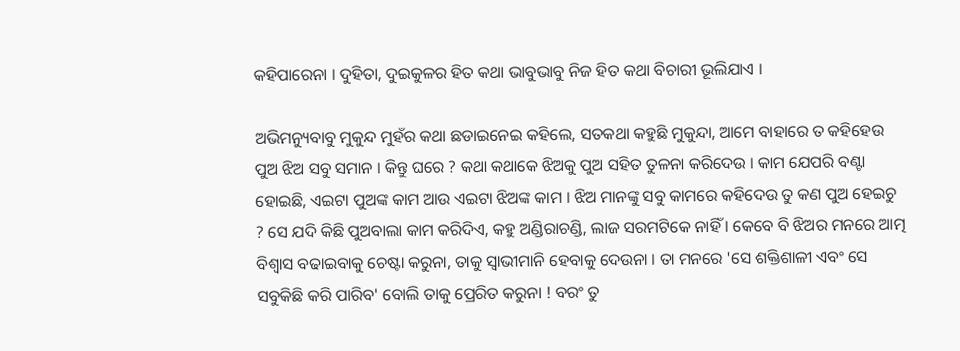କହିପାରେନା । ଦୁହିତା, ଦୁଇକୁଳର ହିତ କଥା ଭାବୁଭାବୁ ନିଜ ହିତ କଥା ବିଚାରୀ ଭୂଲିଯାଏ ।

ଅଭିମନ୍ୟୁବାବୁ ମୁକୁନ୍ଦ ମୁହଁର କଥା ଛଡାଇନେଇ କହିଲେ, ସତକଥା କହୁଛି ମୁକୁନ୍ଦା, ଆମେ ବାହାରେ ତ କହିହେଉ ପୁଅ ଝିଅ ସବୁ ସମାନ । କିନ୍ତୁ ଘରେ ? କଥା କଥାକେ ଝିଅକୁ ପୁଅ ସହିତ ତୁଳନା କରିଦେଉ । କାମ ଯେପରି ବଣ୍ଟା ହୋଇଛି, ଏଇଟା ପୁଅଙ୍କ କାମ ଆଉ ଏଇଟା ଝିଅଙ୍କ କାମ । ଝିଅ ମାନଙ୍କୁ ସବୁ କାମରେ କହିଦେଉ ତୁ କଣ ପୁଅ ହେଇଚୁ ? ସେ ଯଦି କିଛି ପୁଅବାଲା କାମ କରିଦିଏ, କହୁ ଅଣ୍ଡିରାଚଣ୍ଡି, ଲାଜ ସରମଟିକେ ନାହିଁ । କେବେ ବି ଝିଅର ମନରେ ଆତ୍ମ ବିଶ୍ୱାସ ବଢାଇବାକୁ ଚେଷ୍ଟା କରୁନା, ତାକୁ ସ୍ୱାଭୀମାନି ହେବାକୁ ଦେଉନା । ତା ମନରେ 'ସେ ଶକ୍ତିଶାଳୀ ଏବଂ ସେ ସବୁକିଛି କରି ପାରିବ' ବୋଲି ତାକୁ ପ୍ରେରିତ କରୁନା ! ବରଂ ତୁ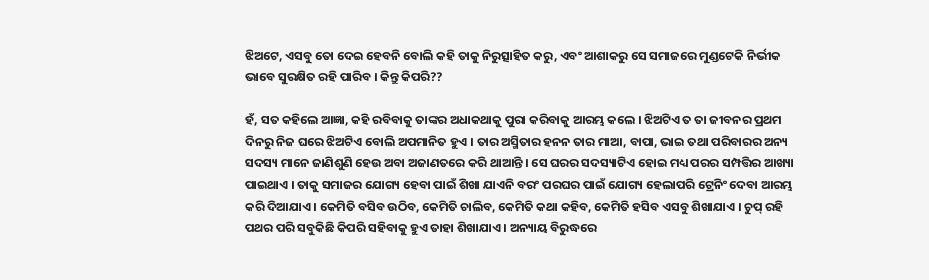ଝିଅଟେ, ଏସବୁ ତୋ ଦେଇ ହେବନି ବୋଲି କହି ତାକୁ ନିରୁତ୍ସାହିତ କରୁ, ଏବଂ ଆଶାକରୁ ସେ ସମାଜରେ ମୁଣ୍ଡଟେକି ନିର୍ଭୀକ ଭାବେ ସୁରକ୍ଷିତ ରହି ପାରିବ । କିନ୍ତୁ କିପରି??

ହଁ, ସତ କହିଲେ ଆଜ୍ଞା, କହି ରବିବାକୁ ତାଙ୍କର ଅଧାକଥାକୁ ପୁରା କରିବାକୁ ଆରମ୍ଭ କଲେ । ଝିଅଟିଏ ତ ତା ଜୀବନର ପ୍ରଥମ ଦିନରୁ ନିଜ ଘରେ ଝିଅଟିଏ ବୋଲି ଅପମାନିତ ହୁଏ । ତାର ଅସ୍ମିତାର ହନନ ତାର ମାଆ, ବାପା, ଭାଇ ତଥା ପରିବାରର ଅନ୍ୟ ସଦସ୍ୟ ମାନେ ଜାଣିଶୁଣି ହେଉ ଅବା ଅଜାଣତରେ କରି ଥାଆନ୍ତି । ସେ ଘରର ସଦସ୍ୟାଟିଏ ହୋଇ ମଧ୍ୟ ପରର ସମ୍ପତ୍ତିର ଆଖ୍ୟା ପାଇଥାଏ । ତାକୁ ସମାଜର ଯୋଗ୍ୟ ହେବା ପାଇଁ ଶିଖା ଯାଏନି ବରଂ ପରଘର ପାଇଁ ଯୋଗ୍ୟ ହେଲାପରି ଟ୍ରେନିଂ ଦେବା ଆରମ୍ଭ କରି ଦିଆଯାଏ । କେମିତି ବସିବ ଉଠିବ, କେମିତି ଚାଲିବ, କେମିତି କଥା କହିବ, କେମିତି ହସିବ ଏସବୁ ଶିଖାଯାଏ । ଚୁପ୍ ରହି ପଥର ପରି ସବୁକିଛି କିପରି ସହିବାକୁ ହୁଏ ତାହା ଶିଖାଯାଏ । ଅନ୍ୟାୟ ବିରୁଦ୍ଧରେ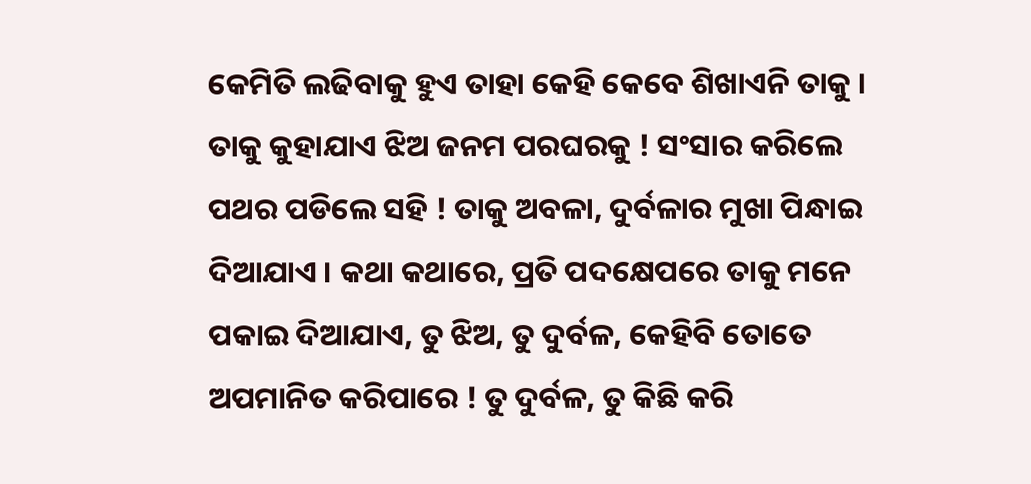କେମିତି ଲଢିବାକୁ ହୁଏ ତାହା କେହି କେବେ ଶିଖାଏନି ତାକୁ । ତାକୁ କୁହାଯାଏ ଝିଅ ଜନମ ପରଘରକୁ ! ସଂସାର କରିଲେ ପଥର ପଡିଲେ ସହି ! ତାକୁ ଅବଳା, ଦୁର୍ବଳାର ମୁଖା ପିନ୍ଧାଇ ଦିଆଯାଏ । କଥା କଥାରେ, ପ୍ରତି ପଦକ୍ଷେପରେ ତାକୁ ମନେ ପକାଇ ଦିଆଯାଏ, ତୁ ଝିଅ, ତୁ ଦୁର୍ବଳ, କେହିବି ତୋତେ ଅପମାନିତ କରିପାରେ ! ତୁ ଦୁର୍ବଳ, ତୁ କିଛି କରି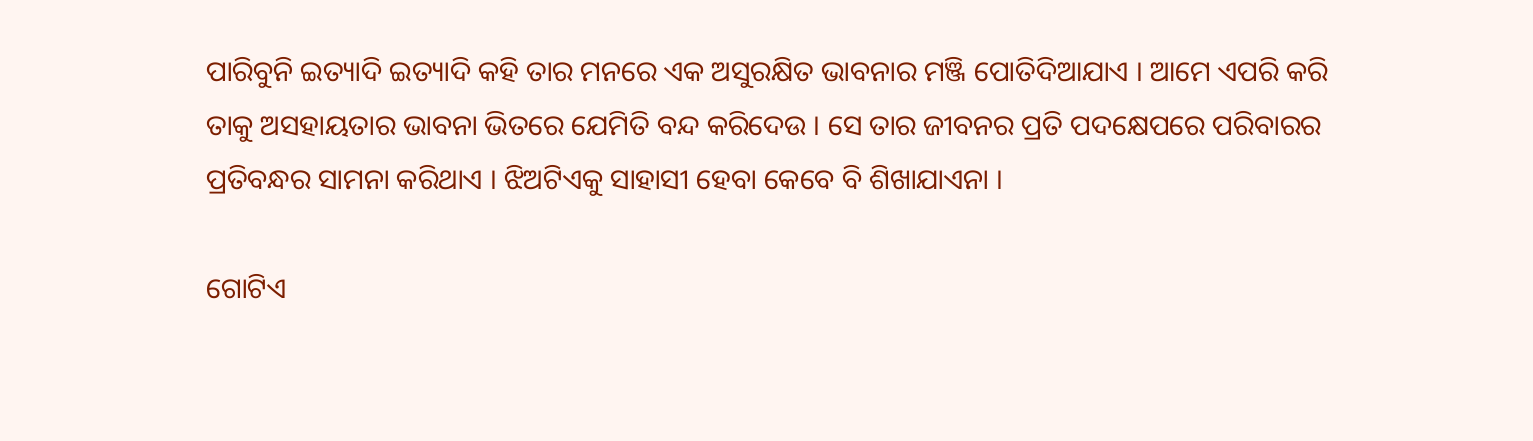ପାରିବୁନି ଇତ୍ୟାଦି ଇତ୍ୟାଦି କହି ତାର ମନରେ ଏକ ଅସୁରକ୍ଷିତ ଭାବନାର ମଞ୍ଜି ପୋତିଦିଆଯାଏ । ଆମେ ଏପରି କରି ତାକୁ ଅସହାୟତାର ଭାବନା ଭିତରେ ଯେମିତି ବନ୍ଦ କରିଦେଉ । ସେ ତାର ଜୀବନର ପ୍ରତି ପଦକ୍ଷେପରେ ପରିବାରର ପ୍ରତିବନ୍ଧର ସାମନା କରିଥାଏ । ଝିଅଟିଏକୁ ସାହାସୀ ହେବା କେବେ ବି ଶିଖାଯାଏନା ।

ଗୋଟିଏ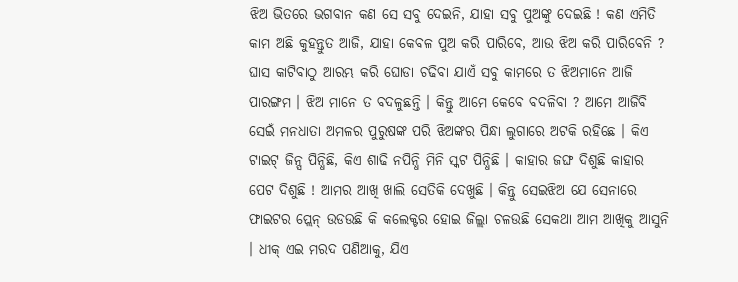ଝିଅ ଭିତରେ ଭଗବାନ କଣ ସେ ସବୁ ଦେଇନି, ଯାହା ସବୁ ପୁଅଙ୍କୁ ଦେଇଛି ! କଣ ଏମିତି କାମ ଅଛି କୁହନ୍ତୁତ ଆଜି, ଯାହା କେବଳ ପୁଅ କରି ପାରିବେ, ଆଉ ଝିଅ କରି ପାରିବେନି ? ଘାସ କାଟିବାଠୁ ଆରମ୍ଭ କରି ଘୋଡା ଚଢିବା ଯାଏଁ ସବୁ କାମରେ ତ ଝିଅମାନେ ଆଜି ପାରଙ୍ଗମ । ଝିଅ ମାନେ ତ ବଦଳୁଛନ୍ତି । କିନ୍ତୁ ଆମେ କେବେ ବଦଳିବା ? ଆମେ ଆଜିବି ସେଇଁ ମନଧାତା ଅମଳର ପୁରୁଷଙ୍କ ପରି ଝିଅଙ୍କର ପିନ୍ଧା ଲୁଗାରେ ଅଟକି ରହିଛେ । କିଏ ଟାଇଟ୍ ଜିନ୍ସ ପିନ୍ଧିଛି, କିଏ ଶାଢି ନପିନ୍ଧି ମିନି ସ୍କଟ ପିନ୍ଧିଛି । କାହାର ଜଙ୍ଘ ଦିଶୁଛି କାହାର ପେଟ ଦିଶୁଛି ! ଆମର ଆଖି ଖାଲି ସେତିକି ଦେଖୁଛି । କିନ୍ତୁ ସେଇଝିଅ ଯେ ସେନାରେ ଫାଇଟର ପ୍ଲେନ୍ ଉଡଉଛି କି କଲେକ୍ଟର ହୋଇ ଜିଲ୍ଲା ଚଳଉଛି ସେକଥା ଆମ ଆଖିକୁ ଆସୁନି । ଧୀକ୍ ଏଇ ମରଦ ପଣିଆକୁ, ଯିଏ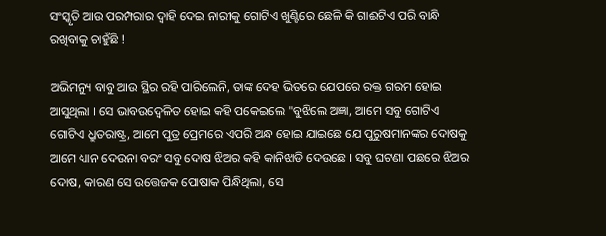ସଂସ୍କୃତି ଆଉ ପରମ୍ପରାର ଦ୍ୱାହି ଦେଇ ନାରୀକୁ ଗୋଟିଏ ଖୁଣ୍ଟିରେ ଛେଳି କି ଗାଈଟିଏ ପରି ବାନ୍ଧି ରଖିବାକୁ ଚାହୁଁଛି !

ଅଭିମନ୍ୟୁ ବାବୁ ଆଉ ସ୍ଥିର ରହି ପାରିଲେନି, ତାଙ୍କ ଦେହ ଭିତରେ ଯେପରେ ରକ୍ତ ଗରମ ହୋଇ ଆସୁଥିଲା । ସେ ଭାବଉଦ୍ବେଳିତ ହୋଇ କହି ପକେଇଲେ "ବୁଝିଲେ ଅଜ୍ଞା, ଆମେ ସବୁ ଗୋଟିଏ ଗୋଟିଏ ଧ୍ରୁତରାଷ୍ଟ୍ର, ଆମେ ପୁତ୍ର ପ୍ରେମରେ ଏପରି ଅନ୍ଧ ହୋଇ ଯାଇଛେ ଯେ ପୁରୁଷମାନଙ୍କର ଦୋଷକୁ ଆମେ ଧ୍ୟାନ ଦେଉନା ବରଂ ସବୁ ଦୋଷ ଝିଅର କହି କାନିଝାଡି ଦେଉଛେ । ସବୁ ଘଟଣା ପଛରେ ଝିଅର ଦୋଷ, କାରଣ ସେ ଉତ୍ତେଜକ ପୋଷାକ ପିନ୍ଧିଥିଲା, ସେ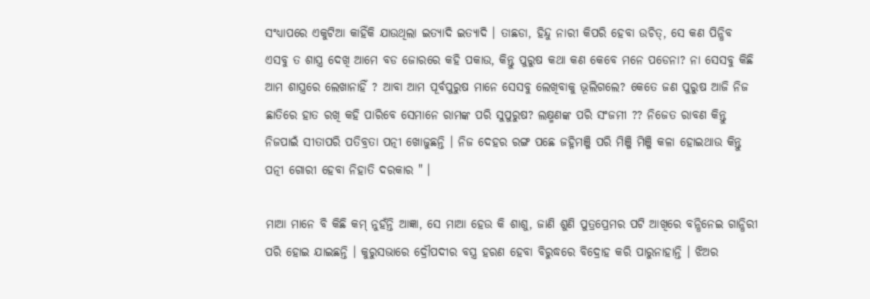ସଂଧ୍ୟାପରେ ଏକୁଟିଆ କାହିଁକି ଯାଉଥିଲା ଇତ୍ୟାଦି ଇତ୍ୟାଦି । ତାଛଡା, ହିନ୍ଦୁ ନାରୀ କିପରି ହେବା ଉଚିତ୍, ସେ କଣ ପିନ୍ଧିବ ଏସବୁ ତ ଶାସ୍ତ୍ର ଦେଖି ଆମେ ବଡ ଜୋରରେ କହି ପକାଉ, କିନ୍ତୁ ପୁରୁଷ କଥା କଣ କେବେ ମନେ ପଡେନା? ନା ସେସବୁ କିଛି ଆମ ଶାସ୍ତ୍ରରେ ଲେଖାନାହିଁ ? ଆବା ଆମ ପୂର୍ବପୁରୁଷ ମାନେ ସେସବୁ ଲେଖିବାକୁ ଭୂଲିଗଲେ? କେତେ ଜଣ ପୁରୁଷ ଆଜି ନିଜ ଛାତିରେ ହାତ ରଖି କହି ପାରିବେ ସେମାନେ ରାମଙ୍କ ପରି ସୁପୁରୁଷ? ଲକ୍ଷ୍ମଣଙ୍କ ପରି ସଂଜମୀ ?? ନିଜେତ ରାବଣ କିନ୍ତୁ ନିଜପାଇଁ ସୀତାପରି ପତିବ୍ରତା ପତ୍ନୀ ଖୋଜୁଛନ୍ତି । ନିଜ ଦେହର ରଙ୍ଗ ପଛେ ଜହ୍ନିମଞ୍ଜି ପରି ମିଞ୍ଜି ମିଞ୍ଜି କଳା ହୋଇଥାଉ କିନ୍ତୁ ପତ୍ନୀ ଗୋରୀ ହେବା ନିହାତି ଦରକାର " ।

ମାଆ ମାନେ ବି କିଛି କମ୍ ନୁହଁନ୍ତି ଆଜ୍ଞା, ସେ ମାଆ ହେଉ କି ଶାଶୁ, ଜାଣି ଶୁଣି ପୁତ୍ରପ୍ରେମର ପଟି ଆଖିରେ ବନ୍ଧିନେଇ ଗାନ୍ଧିରୀ ପରି ହୋଇ ଯାଇଛନ୍ତି । କୁରୁସଭାରେ ଦ୍ରୌପଦୀର ବସ୍ତ୍ର ହରଣ ହେବା ବିରୁଦ୍ଧରେ ବିଦ୍ରୋହ କରି ପାରୁନାହାନ୍ତି । ଝିଅର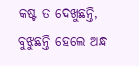କଷ୍ଟ ତ ଦେଖୁଛନ୍ତି, ବୁଝୁଛନ୍ତି ହେଲେ ଅନ୍ଧ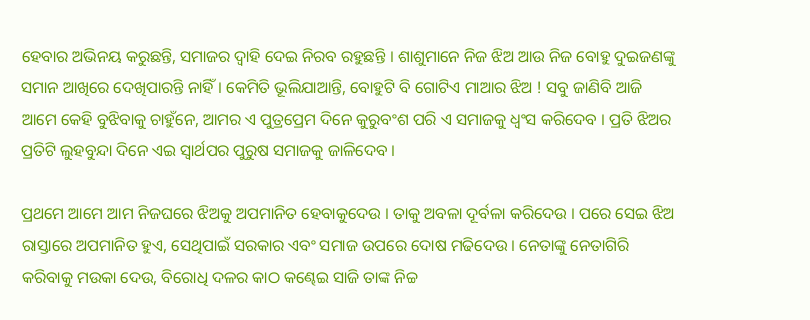ହେବାର ଅଭିନୟ କରୁଛନ୍ତି, ସମାଜର ଦ୍ୱାହି ଦେଇ ନିରବ ରହୁଛନ୍ତି । ଶାଶୁମାନେ ନିଜ ଝିଅ ଆଉ ନିଜ ବୋହୁ ଦୁଇଜଣଙ୍କୁ ସମାନ ଆଖିରେ ଦେଖିପାରନ୍ତି ନାହିଁ । କେମିତି ଭୂଲିଯାଆନ୍ତି, ବୋହୁଟି ବି ଗୋଟିଏ ମାଆର ଝିଅ ! ସବୁ ଜାଣିବି ଆଜି ଆମେ କେହି ବୁଝିବାକୁ ଚାହୁଁନେ, ଆମର ଏ ପୁତ୍ରପ୍ରେମ ଦିନେ କୁରୁବଂଶ ପରି ଏ ସମାଜକୁ ଧ୍ୱଂସ କରିଦେବ । ପ୍ରତି ଝିଅର ପ୍ରତିଟି ଲୁହବୁନ୍ଦା ଦିନେ ଏଇ ସ୍ୱାର୍ଥପର ପୁରୁଷ ସମାଜକୁ ଜାଳିଦେବ ।

ପ୍ରଥମେ ଆମେ ଆମ ନିଜଘରେ ଝିଅକୁ ଅପମାନିତ ହେବାକୁଦେଉ । ତାକୁ ଅବଳା ଦୂର୍ବଳା କରିଦେଉ । ପରେ ସେଇ ଝିଅ ରାସ୍ତାରେ ଅପମାନିତ ହୁଏ, ସେଥିପାଇଁ ସରକାର ଏବଂ ସମାଜ ଉପରେ ଦୋଷ ମଢିଦେଉ । ନେତାଙ୍କୁ ନେତାଗିରି କରିବାକୁ ମଉକା ଦେଉ, ବିରୋଧି ଦଳର କାଠ କଣ୍ଢେଇ ସାଜି ତାଙ୍କ ନିଚ୍ଚ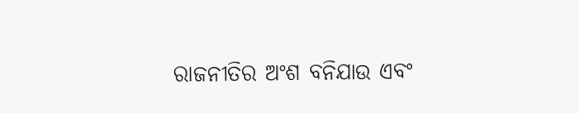ରାଜନୀତିର ଅଂଶ ବନିଯାଉ ଏବଂ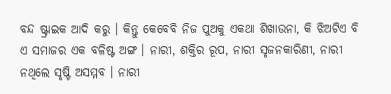ବନ୍ଦ ଷ୍ଟ୍ରାଇକ ଆଦି କରୁ । କିନ୍ତୁ କେବେବି ନିଜ ପୁଅକୁ ଏକଥା ଶିଖାଉନା, କି ଝିଅଟିଏ ବି ଏ ସମାଜର ଏକ ବଳିଷ୍ଟ ଅଙ୍ଗ । ନାରୀ, ଶକ୍ତିର ରୂପ, ନାରୀ ସୃଜନକାରିଣୀ, ନାରୀ ନଥିଲେ ସୃଷ୍ଟି ଅସମ୍ମବ । ନାରୀ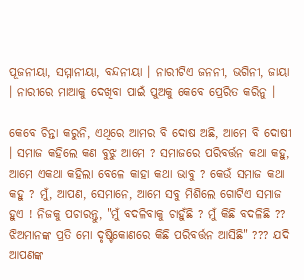ପୂଜନୀୟା, ସମ୍ମାନୀୟା, ବନ୍ଦନୀୟା । ନାରୀଟିଏ ଜନନୀ, ଭଗିନୀ, ଜାୟା । ନାରୀରେ ମାଆକୁ ଦେଖିବା ପାଇଁ ପୁଅକୁ କେବେ ପ୍ରେରିତ କରିନୁ ।

କେବେ ଚିନ୍ତା କରୁନି, ଏଥିରେ ଆମର ବି ଦୋଷ ଅଛି, ଆମେ ବି ଦୋଷୀ । ସମାଜ କହିଲେ କଣ ବୁଝୁ ଆମେ ? ସମାଜରେ ପରିବର୍ତ୍ତନ କଥା କହୁ, ଆମେ ଏକଥା କହିଲା ବେଳେ କାହା କଥା ଭାବୁ ? କେଉଁ ସମାଜ କଥା କହୁ ? ମୁଁ, ଆପଣ, ସେମାନେ, ଆମେ ସବୁ ମିଶିଲେ ଗୋଟିଏ ସମାଜ ହୁଏ ! ନିଜକୁ ପଚାରନ୍ତୁ, "ମୁଁ ବଦଳିବାକୁ ଚାହୁଁଛି ? ମୁଁ କିଛି ବଦଳିଛି ?? ଝିଅମାନଙ୍କ ପ୍ରତି ମୋ ଦୃଷ୍ଟିକୋଣରେ କିଛି ପରିବର୍ତ୍ତନ ଆସିଛି" ??? ଯଦି ଆପଣଙ୍କ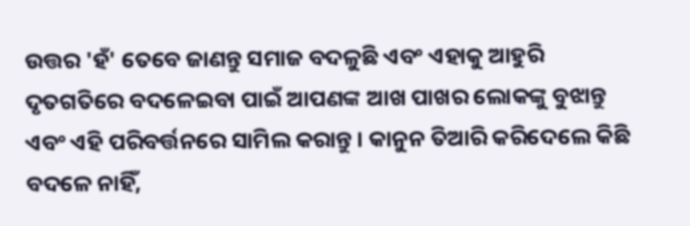ଉତ୍ତର 'ହଁ' ତେବେ ଜାଣନ୍ତୁ ସମାଜ ବଦଳୁଛି ଏବଂ ଏହାକୁ ଆହୁରି ଦୃତଗତିରେ ବଦଳେଇବା ପାଇଁ ଆପଣଙ୍କ ଆଖ ପାଖର ଲୋକଙ୍କୁ ବୁଝାନ୍ତୁ ଏବଂ ଏହି ପରିବର୍ତ୍ତନରେ ସାମିଲ କରାନ୍ତୁ । କାନୁନ ତିଆରି କରିଦେଲେ କିଛି ବଦଳେ ନାହିଁ,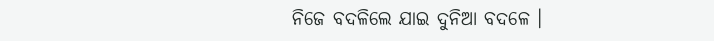ନିଜେ ବଦଳିଲେ ଯାଇ ଦୁନିଆ ବଦଳେ ।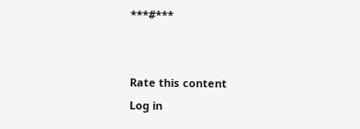***#***


Rate this content
Log in